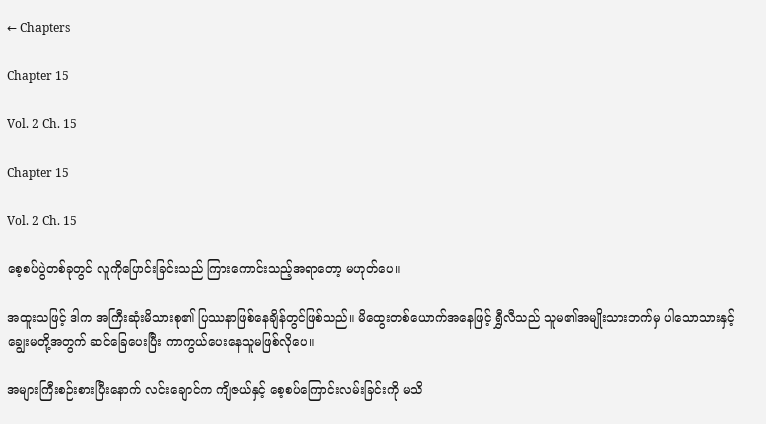← Chapters

Chapter 15

Vol. 2 Ch. 15

Chapter 15

Vol. 2 Ch. 15

စေ့စပ်ပွဲတစ်ခုတွင် လူကိုပြောင်းခြင်းသည် ကြားကောင်းသည့်အရာတော့ မဟုတ်ပေ။

အထူးသဖြင့် ဒါက အကြီးဆုံးမိသားစု၏ ပြဿနာဖြစ်နေချိန်တွင်ဖြစ်သည်။ မိထွေးတစ်ယောက်အနေဖြင့် ရွှီလီသည် သူမ၏အမျိုးသားဘက်မှ ပါသောသားနှင့်ချွေးမတို့အတွက် ဆင်ခြေပေးပြီး ကာကွယ်ပေးနေသူမဖြစ်လိုပေ။

အများကြီးစဉ်းစားပြီးနောက် လင်းချောင်က ကျိဇယ်နှင့် စေ့စပ်ကြောင်းလမ်းခြင်းကို မသိ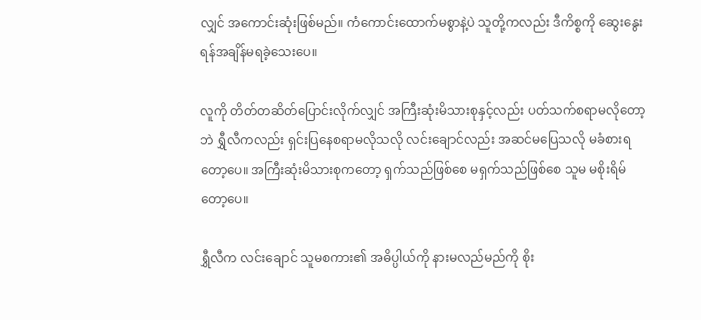လျှင် အကောင်းဆုံးဖြစ်မည်။ ကံကောင်းထောက်မစွာနဲ့ပဲ သူတို့ကလည်း ဒီကိစ္စကို ဆွေးနွေးရန်အချိန်မရခဲ့သေးပေ။

လူကို တိတ်တဆိတ်ပြောင်းလိုက်လျှင် အကြီးဆုံးမိသားစုနှင့်လည်း ပတ်သက်စရာမလိုတော့ဘဲ ရွှီလီကလည်း ရှင်းပြနေစရာမလိုသလို လင်းချောင်လည်း အဆင်မပြေသလို မခံစားရတော့ပေ။ အကြီးဆုံးမိသားစုကတော့ ရှက်သည်ဖြစ်စေ မရှက်သည်ဖြစ်စေ သူမ မစိုးရိမ်တော့ပေ။

ရွှီလီက လင်းချောင် သူမစကား၏ အဓိပ္ပါယ်ကို နားမလည်မည်ကို စိုး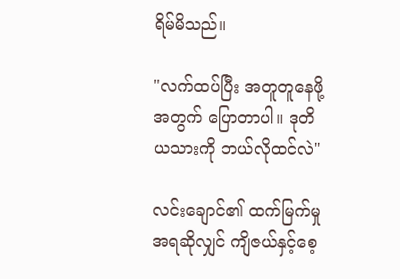ရိမ်မိသည်။

"လက်ထပ်ပြီး အတူတူနေဖို့အတွက် ပြောတာပါ။ ဒုတိယသားကို ဘယ်လိုထင်လဲ"

လင်းချောင်၏ ထက်မြက်မှုအရဆိုလျှင် ကျိဇယ်နှင့်စေ့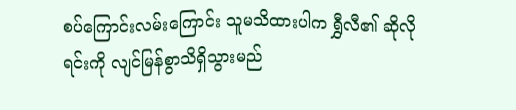စပ်ကြောင်းလမ်းကြောင်း သူမသိထားပါက ရွှီလီ၏ ဆိုလိုရင်းကို လျင်မြန်စွာသိရှိသွားမည်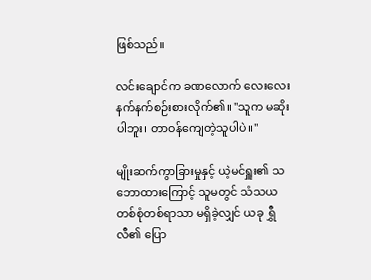ဖြစ်သည်။

လင်းချောင်က ခဏလောက် လေးလေးနက်နက်စဉ်းစားလိုက်၏။ "သူက မဆိုးပါဘူး၊ တာဝန်ကျေတဲ့သူပါပဲ။"

မျိုးဆက်ကွာခြားမှုနှင့် ယဲ့မင်ရှူး၏ သဘောထားကြောင့် သူမတွင် သံသယတစ်စုံတစ်ရာသာ မရှိခဲ့လျှင် ယခု ရွှီလီ၏ ပြော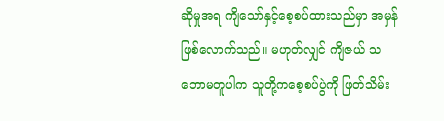ဆိုမှုအရ ကျိသော်နှင့်စေ့စပ်ထားသည်မှာ အမှန်ဖြစ်လောက်သည်။ မဟုတ်လျှင် ကျိဇယ် သဘောမတူပါက သူတို့ကစေ့စပ်ပွဲကို ဖြတ်သိမ်း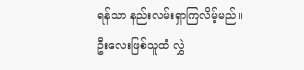ရန်သာ နည်းလမ်းရှာကြလိမ့်မည်။ ဦးလေးဖြစ်သူထံ လွှဲ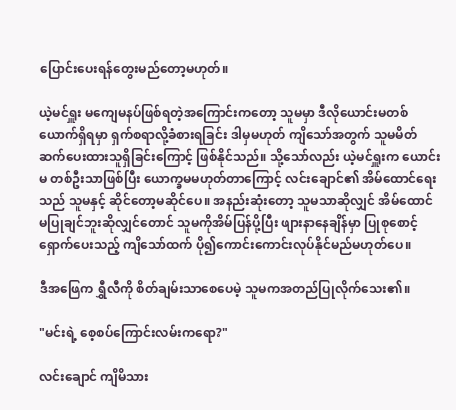ပြောင်းပေးရန်တွေးမည်တော့မဟုတ်။

ယဲ့မင်ရှူး မကျေမနပ်ဖြစ်ရတဲ့အကြောင်းကတော့ သူမမှာ ဒီလိုယောင်းမတစ်ယောက်ရှိရမှာ ရှက်စရာလို့ခံစားရခြင်း ဒါမှမဟုတ် ကျိသော်အတွက် သူမမိတ်ဆက်ပေးထားသူရှိခြင်းကြောင့် ဖြစ်နိုင်သည်။ သို့သော်လည်း ယဲ့မင်ရှူးက ယောင်းမ တစ်ဦးသာဖြစ်ပြီး ယောက္ခမမဟုတ်တာကြောင့် လင်းချောင်၏ အိမ်ထောင်ရေးသည် သူမနှင့် ဆိုင်တော့မဆိုင်ပေ။ အနည်းဆုံးတော့ သူမသာဆိုလျှင် အိမ်ထောင်မပြုချင်ဘူးဆိုလျှင်တောင် သူမကိုအိမ်ပြန်ပို့ပြီး ဖျားနာနေချိန်မှာ ပြုစုစောင့်ရှောက်ပေးသည့် ကျိသော်ထက် ပို၍ကောင်းကောင်းလုပ်နိုင်မည်မဟုတ်ပေ။

ဒီအဖြေက ရွှီလီကို စိတ်ချမ်းသာစေပေမဲ့ သူမကအတည်ပြုလိုက်သေး၏။

"မင်းရဲ့ စေ့စပ်ကြောင်းလမ်းကရော?"

လင်းချောင် ကျိမိသား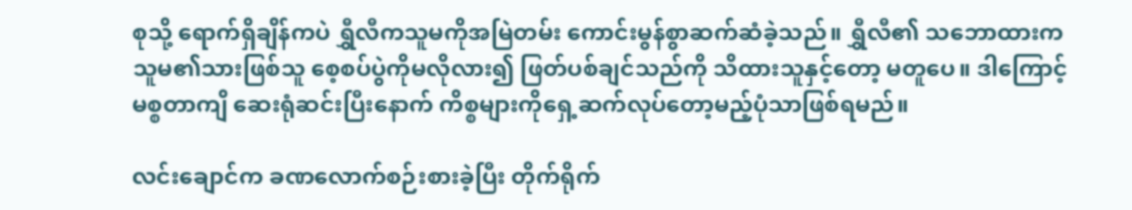စုသို့ ရောက်ရှိချိန်ကပဲ ရွှီလီကသူမကိုအမြဲတမ်း ကောင်းမွန်စွာဆက်ဆံခဲ့သည်။ ရွှီလီ၏ သဘောထားက သူမ၏သားဖြစ်သူ စေ့စပ်ပွဲကိုမလိုလား၍ ဖြတ်ပစ်ချင်သည်ကို သိထားသူနှင့်တော့ မတူပေ။ ဒါကြောင့် မစ္စတာကျိ ဆေးရုံဆင်းပြီးနောက် ကိစ္စများကိုရှေ့ဆက်လုပ်တော့မည့်ပုံသာဖြစ်ရမည်။

လင်းချောင်က ခဏလောက်စဉ်းစားခဲ့ပြီး တိုက်ရိုက်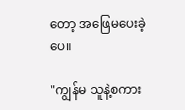တော့ အဖြေမပေးခဲ့ပေ။

"ကျွန်မ သူနဲ့စကား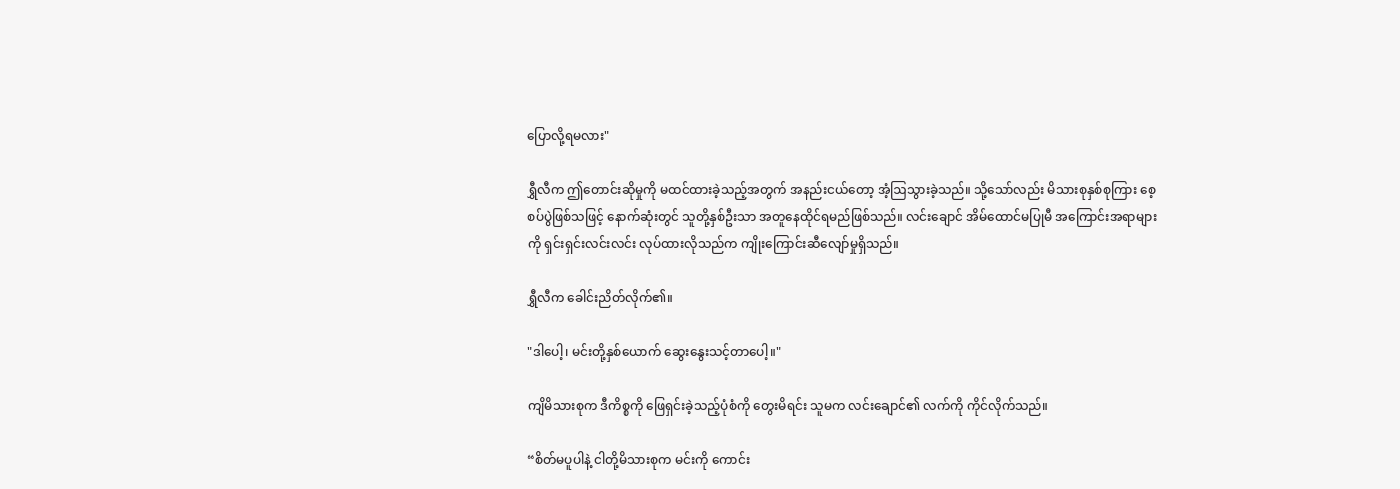ပြောလို့ရမလား"

ရွှီလီက ဤတောင်းဆိုမှုကို မထင်ထားခဲ့သည့်အတွက် အနည်းငယ်တော့ အံ့ဩသွားခဲ့သည်။ သို့သော်လည်း မိသားစုနှစ်စုကြား စေ့စပ်ပွဲဖြစ်သဖြင့် နောက်ဆုံးတွင် သူတို့နှစ်ဦးသာ အတူနေထိုင်ရမည်ဖြစ်သည်။ လင်းချောင် အိမ်ထောင်မပြုမီ အကြောင်းအရာများကို ရှင်းရှင်းလင်းလင်း လုပ်ထားလိုသည်က ကျိုးကြောင်းဆီလျော်မှုရှိသည်။

ရွှီလီက ခေါင်းညိတ်လိုက်၏။

"ဒါပေါ့၊ မင်းတို့နှစ်ယောက် ဆွေးနွေးသင့်တာပေါ့။"

ကျိမိသားစုက ဒီကိစ္စကို ဖြေရှင်းခဲ့သည့်ပုံစံကို တွေးမိရင်း သူမက လင်းချောင်၏ လက်ကို ကိုင်လိုက်သည်။

“စိတ်မပူပါနဲ့ ငါတို့မိသားစုက မင်းကို ကောင်း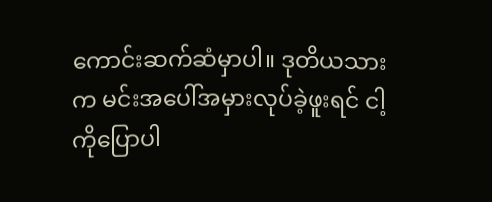ကောင်းဆက်ဆံမှာပါ။ ဒုတိယသားက မင်းအပေါ်အမှားလုပ်ခဲ့ဖူးရင် ငါ့ကိုပြောပါ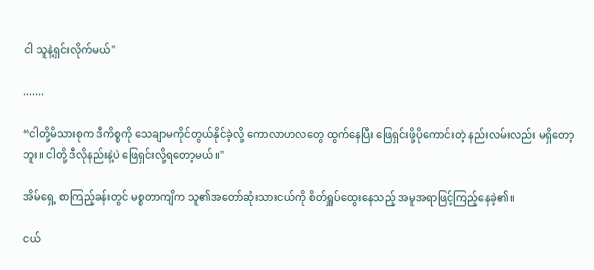ငါ သူနဲ့ရှင်းလိုက်မယ်"

.......

“ငါတို့မိသားစုက ဒီကိစ္စကို သေချာမကိုင်တွယ်နိုင်ခဲ့လို့ ကောလာဟလတွေ ထွက်နေပြီး ဖြေရှင်းဖို့ပိုကောင်းတဲ့ နည်းလမ်းလည်း မရှိတော့ဘူး။ ငါတို့ ဒီလိုနည်းနဲ့ပဲ ဖြေရှင်းလို့ရတော့မယ်။"

အိမ်ရှေ့ စာကြည့်ခန်းတွင် မစ္စတာကျိက သူ၏အတော်ဆုံးသားငယ်ကို စိတ်ရှူပ်ထွေးနေသည့် အမူအရာဖြင့်ကြည့်နေခဲ့၏။

ငယ်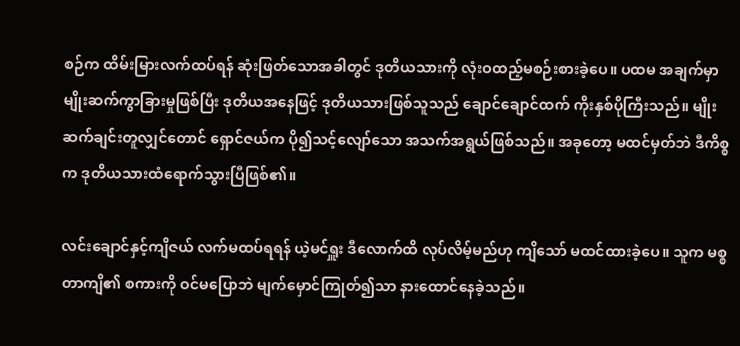စဉ်က ထိမ်းမြားလက်ထပ်ရန် ဆုံးဖြတ်သောအခါတွင် ဒုတိယသားကို လုံးဝထည့်မစဉ်းစားခဲ့ပေ။ ပထမ အချက်မှာ မျိုးဆက်ကွာခြားမှုဖြစ်ပြီး ဒုတိယအနေဖြင့် ဒုတိယသားဖြစ်သူသည် ချောင်ချောင်ထက် ကိုးနှစ်ပိုကြီးသည်။ မျိုးဆက်ချင်းတူလျှင်တောင် ရှောင်ဇယ်က ပို၍သင့်လျော်သော အသက်အရွယ်ဖြစ်သည်။ အခုတော့ မထင်မှတ်ဘဲ ဒီကိစ္စက ဒုတိယသားထံရောက်သွားပြီဖြစ်၏။

လင်းချောင်နှင့်ကျိဇယ် လက်မထပ်ရရန် ယဲ့မင်ရှူး ဒီလောက်ထိ လုပ်လိမ့်မည်ဟု ကျိသော် မထင်ထားခဲ့ပေ။ သူက မစ္စတာကျိ၏ စကားကို ဝင်မပြောဘဲ မျက်မှောင်ကြုတ်၍သာ နားထောင်နေခဲ့သည်။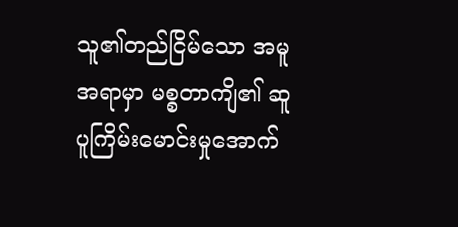သူ၏တည်ငြိမ်သော အမူအရာမှာ မစ္စတာကျိ၏ ဆူပူကြိမ်းမောင်းမှုအောက်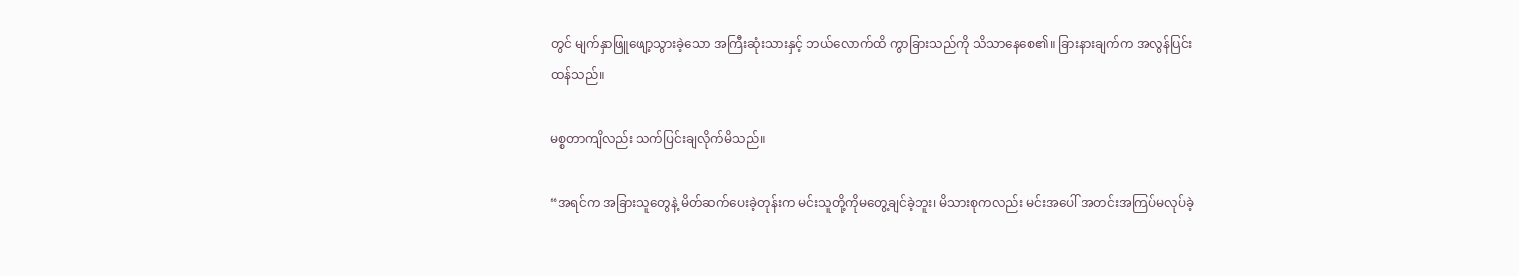တွင် မျက်နှာဖြူဖျော့သွားခဲ့သော အကြီးဆုံးသားနှင့် ဘယ်လောက်ထိ ကွာခြားသည်ကို သိသာနေစေ၏။ ခြားနားချက်က အလွန်ပြင်းထန်သည်။

မစ္စတာကျိလည်း သက်ပြင်းချလိုက်မိသည်။

“အရင်က အခြားသူတွေနဲ့ မိတ်ဆက်ပေးခဲ့တုန်းက မင်းသူတို့ကိုမတွေ့ချင်ခဲ့ဘူး၊ မိသားစုကလည်း မင်းအပေါ် အတင်းအကြပ်မလုပ်ခဲ့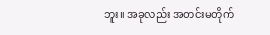ဘူး။ အခုလည်း အတင်းမတိုက်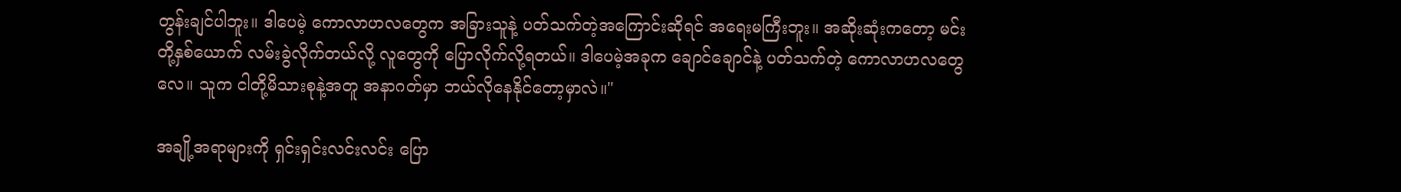တွန်းချင်ပါဘူး။ ဒါပေမဲ့ ကောလာဟလတွေက အခြားသူနဲ့ ပတ်သက်တဲ့အကြောင်းဆိုရင် အရေးမကြီးဘူး။ အဆိုးဆုံးကတော့ မင်းတို့နှစ်ယောက် လမ်းခွဲလိုက်တယ်လို့ လူတွေကို ပြောလိုက်လို့ရတယ်။ ဒါပေမဲ့အခုက ချောင်ချောင်နဲ့ ပတ်သက်တဲ့ ကောလာဟလတွေလေ။ သူက ငါတို့မိသားစုနဲ့အတူ အနာဂတ်မှာ ဘယ်လိုနေနိုင်တော့မှာလဲ။"

အချို့အရာများကို ရှင်းရှင်းလင်းလင်း ပြော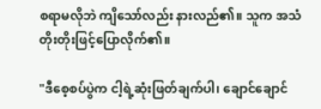စရာမလိုဘဲ ကျိသော်လည်း နားလည်၏။ သူက အသံတိုးတိုးဖြင့်ပြောလိုက်၏။

"ဒီစေ့စပ်ပွဲက ငါ့ရဲ့ဆုံးဖြတ်ချက်ပါ၊ ချောင်ချောင်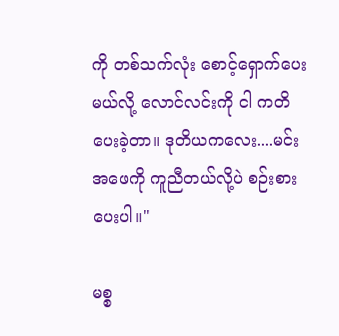ကို တစ်သက်လုံး စောင့်ရှောက်ပေးမယ်လို့ လောင်လင်းကို ငါ ကတိပေးခဲ့တာ။ ဒုတိယကလေး....မင်းအဖေကို ကူညီတယ်လို့ပဲ စဉ်းစားပေးပါ။"

မစ္စ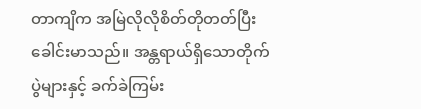တာကျိက အမြဲလိုလိုစိတ်တိုတတ်ပြီး ခေါင်းမာသည်။ အန္တရာယ်ရှိသောတိုက်ပွဲများနှင့် ခက်ခဲကြမ်း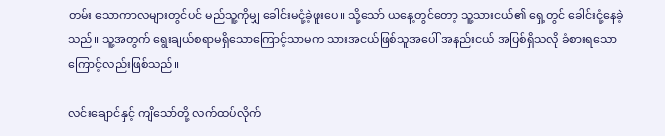တမ်း သောကာလများတွင်ပင် မည်သူ့ကိုမျှ ခေါင်းမငုံ့ခဲ့ဖူးပေ။ သို့သော် ယနေ့တွင်တော့ သူ့သားငယ်၏ ရှေ့တွင် ခေါင်းငုံ့နေခဲ့သည်။ သူ့အတွက် ရွေးချယ်စရာမရှိသောကြောင့်သာမက သားအငယ်ဖြစ်သူအပေါ် အနည်းငယ် အပြစ်ရှိသလို ခံစားရသောကြောင့်လည်းဖြစ်သည်။

လင်းချောင်နှင့် ကျိသော်တို့ လက်ထပ်လိုက်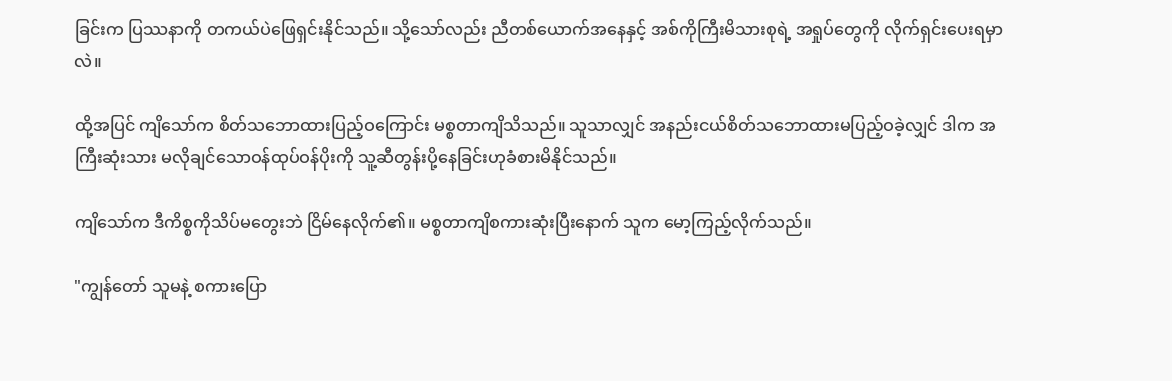ခြင်းက ပြဿနာကို တကယ်ပဲဖြေရှင်းနိုင်သည်။ သို့သော်လည်း ညီတစ်ယောက်အနေနှင့် အစ်ကိုကြီးမိသားစုရဲ့ အရှုပ်တွေကို လိုက်ရှင်းပေးရမှာလဲ။

ထို့အပြင် ကျိသော်က စိတ်သဘောထားပြည့်ဝကြောင်း မစ္စတာကျိသိသည်။ သူသာလျှင် အနည်းငယ်စိတ်သဘောထားမပြည့်ဝခဲ့လျှင် ဒါက အကြီးဆုံးသား မလိုချင်သောဝန်ထုပ်ဝန်ပိုးကို သူ့ဆီတွန်းပို့နေခြင်းဟုခံစားမိနိုင်သည်။

ကျိသော်က ဒီကိစ္စကိုသိပ်မတွေးဘဲ ငြိမ်နေလိုက်၏။ မစ္စတာကျိစကားဆုံးပြီးနောက် သူက မော့ကြည့်လိုက်သည်။

"ကျွန်တော် သူမနဲ့ စကားပြော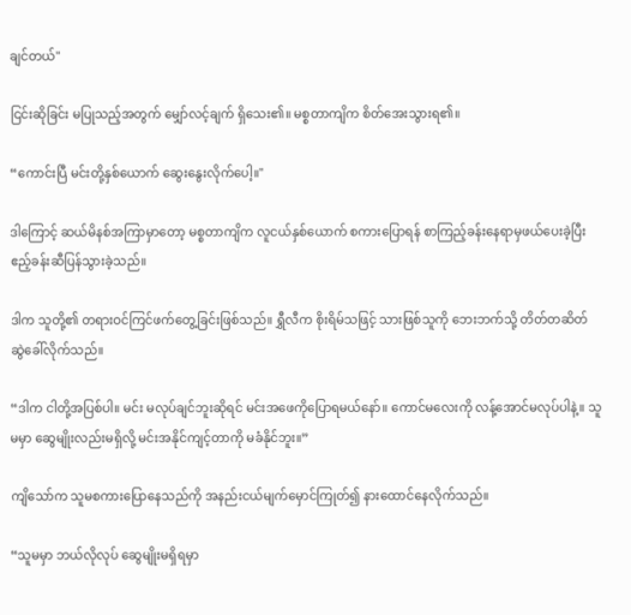ချင်တယ်"

ငြင်းဆိုခြင်း မပြုသည့်အတွက် မျှော်လင့်ချက် ရှိသေး၏။ မစ္စတာကျိက စိတ်အေးသွားရ၏။

“ကောင်းပြီ မင်းတို့နှစ်ယောက် ဆွေးနွေးလိုက်ပေါ့။"

ဒါကြောင့် ဆယ်မိနစ်အကြာမှာတော့ မစ္စတာကျိက လူငယ်နှစ်ယောက် စကားပြောရန် စာကြည့်ခန်းနေရာမှဖယ်ပေးခဲ့ပြီး ဧည့်ခန်းဆီပြန်သွားခဲ့သည်။

ဒါက သူတို့၏ တရားဝင်ကြင်ဖက်တွေ့ခြင်းဖြစ်သည်။ ရွှီလီက စိုးရိမ်သဖြင့် သားဖြစ်သူကို ဘေးဘက်သို့ တိတ်တဆိတ် ဆွဲခေါ်လိုက်သည်။

“ဒါက ငါတို့အပြစ်ပါ။ မင်း မလုပ်ချင်ဘူးဆိုရင် မင်းအဖေကိုပြောရမယ်နော်။ ကောင်မလေးကို လန့်အောင်မလုပ်ပါနဲ့။ သူမမှာ ဆွေမျိုးလည်းမရှိလို့ မင်းအနိုင်ကျင့်တာကို မခံနိုင်ဘူး။”

ကျိသော်က သူမစကားပြောနေသည်ကို အနည်းငယ်မျက်မှောင်ကြုတ်၍ နားထောင်နေလိုက်သည်။

“သူမမှာ ဘယ်လိုလုပ် ဆွေမျိုးမရှိရမှာ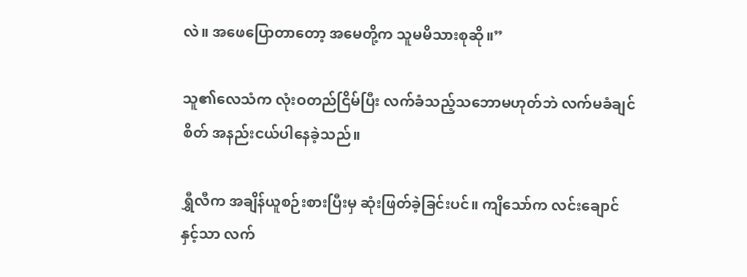လဲ။ အဖေပြောတာတော့ အမေတို့က သူမမိသားစုဆို။”

သူ၏လေသံက လုံးဝတည်ငြိမ်ပြီး လက်ခံသည့်သဘောမဟုတ်ဘဲ လက်မခံချင်စိတ် အနည်းငယ်ပါနေခဲ့သည်။

ရွှီလီက အချိန်ယူစဉ်းစားပြီးမှ ဆုံးဖြတ်ခဲ့ခြင်းပင်။ ကျိသော်က လင်းချောင်နှင့်သာ လက်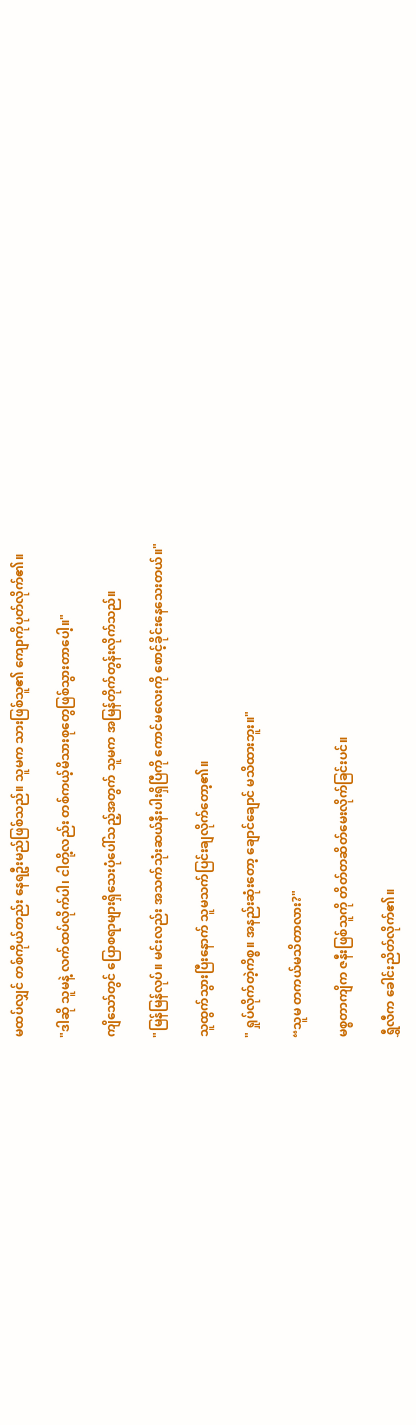မထပ်လျှင် တစ်ကိုယ်တည်း နေရဦးမည်ဖြစ်သည်။ သူမက သားဖြစ်သူ၏ ကျောကိုပုတ်လိုက်၏။

"ဒါဆို သူမနဲ့ လက်ထပ်လိုက်ပါ၊ ငါတို့လည်း တစ်ကယ့်မိသားစုတွေဖြစ်သွားတာပေါ့။"

ကျိသော်တွင် ပြောစရာများရှိသေးပုံပေါ်သည့်အတွက် သူမက အမြန်တိုက်တွန်းလိုက်သည်။

"မြန်မြန်လုပ်။ မင်းလည်း အသက်သုံးဆယ်နီးပါးရှိပြီကို ကောင်မလေးကို စောင့်ခိုင်းနေသေးတယ်။"

သူထွက်သွားပြီးနောက် သူမသက်ပြင်းချလိုက်တော့၏။

" ရှုပ်လိုက်တဲ့ကိစ္စ။ အနည်းဆုံးတော့ ချောင်ချောင် မသိထားဘူး။"

“သူမ တကယ်မသိတာလား?"

မစ္စတာကျိက ဇနီးဖြစ်သူကို တိတ်တဆိတ်မေးလိုက်ခြင်းပင်။

ရွှီလီက ခေါင်းညိတ်လိုက်၏။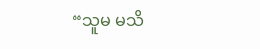“သူမ မသိ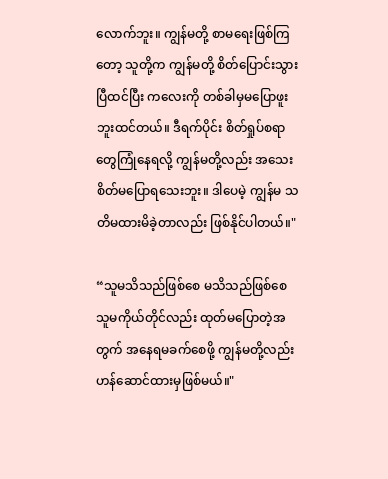လောက်ဘူး။ ကျွန်မတို့ စာမရေးဖြစ်ကြတော့ သူတို့က ကျွန်မတို့ စိတ်ပြောင်းသွားပြီထင်ပြီး ကလေးကို တစ်ခါမှမပြောဖူးဘူးထင်တယ်။ ဒီရက်ပိုင်း စိတ်ရှုပ်စရာတွေကြုံနေရလို့ ကျွန်မတို့လည်း အသေးစိတ်မပြောရသေးဘူး။ ဒါပေမဲ့ ကျွန်မ သတိမထားမိခဲ့တာလည်း ဖြစ်နိုင်ပါတယ်။"

“သူမသိသည်ဖြစ်စေ မသိသည်ဖြစ်စေ သူမကိုယ်တိုင်လည်း ထုတ်မပြောတဲ့အတွက် အနေရမခက်စေဖို့ ကျွန်မတို့လည်း ဟန်ဆောင်ထားမှဖြစ်မယ်။"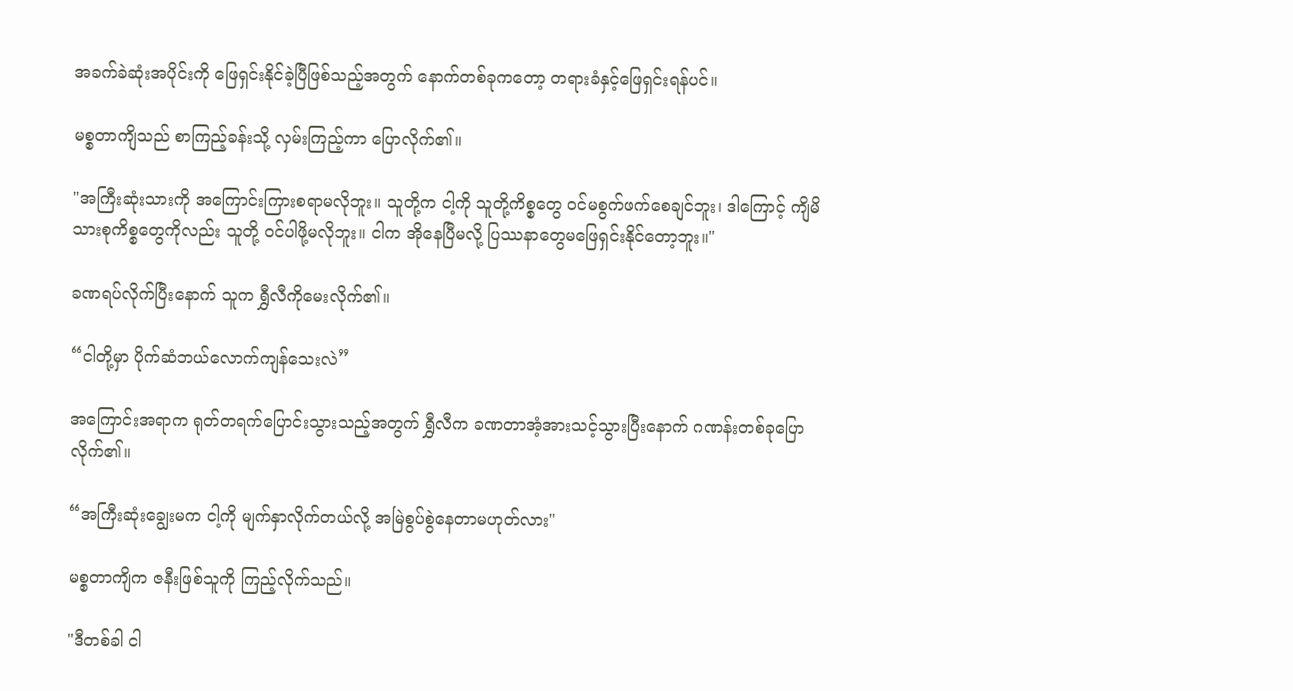အခက်ခဲဆုံးအပိုင်းကို ဖြေရှင်းနိုင်ခဲ့ပြီဖြစ်သည့်အတွက် နောက်တစ်ခုကတော့ တရားခံနှင့်ဖြေရှင်းရန်ပင်။

မစ္စတာကျိသည် စာကြည့်ခန်းသို့ လှမ်းကြည့်ကာ ပြောလိုက်၏။

"အကြီးဆုံးသားကို အကြောင်းကြားစရာမလိုဘူး။ သူတို့က ငါ့ကို သူတို့ကိစ္စတွေ ဝင်မစွက်ဖက်စေချင်ဘူး၊ ဒါကြောင့် ကျိမိသားစုကိစ္စတွေကိုလည်း သူတို့ ဝင်ပါဖို့မလိုဘူး။ ငါက အိုနေပြီမလို့ ပြဿနာတွေမဖြေရှင်းနိုင်တော့ဘူး။"

ခဏရပ်လိုက်ပြီးနောက် သူက ရွှီလီကိုမေးလိုက်၏။

“ငါတို့မှာ ပိုက်ဆံဘယ်လောက်ကျန်သေးလဲ”

အကြောင်းအရာက ရုတ်တရက်ပြောင်းသွားသည့်အတွက် ရွှီလီက ခဏတာအံ့အားသင့်သွားပြီးနောက် ဂဏန်းတစ်ခုပြောလိုက်၏။

“အကြီးဆုံးချွေးမက ငါ့ကို မျက်နှာလိုက်တယ်လို့ အမြဲစွပ်စွဲနေတာမဟုတ်လား"

မစ္စတာကျိက ဇနီးဖြစ်သူကို ကြည့်လိုက်သည်။

"ဒီတစ်ခါ ငါ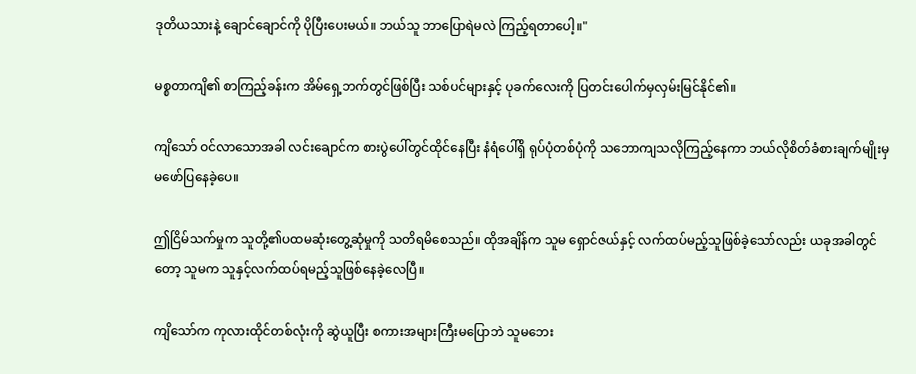ဒုတိယသားနဲ့ ချောင်ချောင်ကို ပိုပြီးပေးမယ်။ ဘယ်သူ ဘာပြောရဲမလဲ ကြည့်ရတာပေါ့။"

မစ္စတာကျိ၏ စာကြည့်ခန်းက အိမ်ရှေ့ဘက်တွင်ဖြစ်ပြီး သစ်ပင်များနှင့် ပုခက်လေးကို ပြတင်းပေါက်မှလှမ်းမြင်နိုင်၏။

ကျိသော် ဝင်လာသောအခါ လင်းချောင်က စားပွဲပေါ်တွင်ထိုင်နေပြီး နံရံပေါ်ရှိ ရုပ်ပုံတစ်ပုံကို သဘောကျသလိုကြည့်နေကာ ဘယ်လိုစိတ်ခံစားချက်မျိုးမှမဖော်ပြနေခဲ့ပေ။

ဤငြိမ်သက်မှုက သူတို့၏ပထမဆုံးတွေ့ဆုံမှုကို သတိရမိစေသည်။ ထိုအချိန်က သူမ ရှောင်ဇယ်နှင့် လက်ထပ်မည့်သူဖြစ်ခဲ့သော်လည်း ယခုအခါတွင်တော့ သူမက သူနှင့်လက်ထပ်ရမည့်သူဖြစ်နေခဲ့လေပြီ။

ကျိသော်က ကုလားထိုင်တစ်လုံးကို ဆွဲယူပြီး စကားအများကြီးမပြောဘဲ သူမဘေး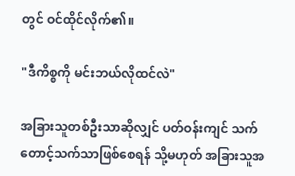တွင် ဝင်ထိုင်လိုက်၏။

"ဒီကိစ္စကို မင်းဘယ်လိုထင်လဲ"

အခြားသူတစ်ဦးသာဆိုလျှင် ပတ်ဝန်းကျင် သက်တောင့်သက်သာဖြစ်စေရန် သို့မဟုတ် အခြားသူအ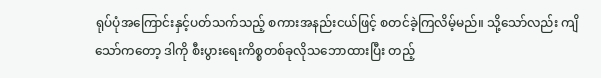ရုပ်ပုံအကြောင်းနှင့်ပတ်သက်သည့် စကားအနည်းငယ်ဖြင့် စတင်ခဲ့ကြလိမ့်မည်။ သို့သော်လည်း ကျိသော်ကတော့ ဒါကို စီးပွားရေးကိစ္စတစ်ခုလိုသဘောထားပြီး တည့်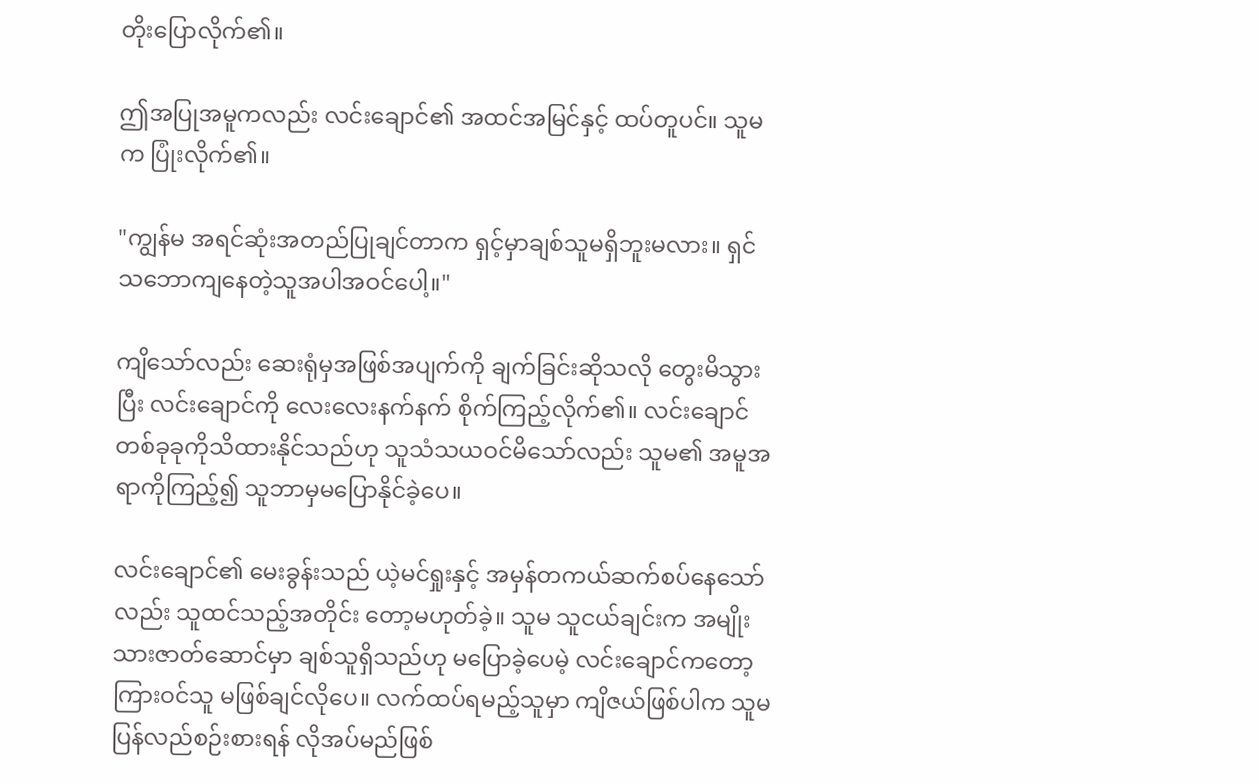တိုးပြောလိုက်၏။

ဤအပြုအမူကလည်း လင်းချောင်၏ အထင်အမြင်နှင့် ထပ်တူပင်။ သူမက ပြုံးလိုက်၏။

"ကျွန်မ အရင်ဆုံးအတည်ပြုချင်တာက ရှင့်မှာချစ်သူမရှိဘူးမလား။ ရှင် သဘောကျနေတဲ့သူအပါအဝင်ပေါ့။"

ကျိသော်လည်း ဆေးရုံမှအဖြစ်အပျက်ကို ချက်ခြင်းဆိုသလို တွေးမိသွားပြီး လင်းချောင်ကို လေးလေးနက်နက် စိုက်ကြည့်လိုက်၏။ လင်းချောင် တစ်ခုခုကိုသိထားနိုင်သည်ဟု သူသံသယဝင်မိသော်လည်း သူမ၏ အမူအရာကိုကြည့်၍ သူဘာမှမပြောနိုင်ခဲ့ပေ။

လင်းချောင်၏ မေးခွန်းသည် ယဲ့မင်ရှုးနှင့် အမှန်တကယ်ဆက်စပ်နေသော်လည်း သူထင်သည့်အတိုင်း တော့မဟုတ်ခဲ့။ သူမ သူငယ်ချင်းက အမျိုးသားဇာတ်ဆောင်မှာ ချစ်သူရှိသည်ဟု မပြောခဲ့ပေမဲ့ လင်းချောင်ကတော့ ကြားဝင်သူ မဖြစ်ချင်လိုပေ။ လက်ထပ်ရမည့်သူမှာ ကျိဇယ်ဖြစ်ပါက သူမပြန်လည်စဉ်းစားရန် လိုအပ်မည်ဖြစ်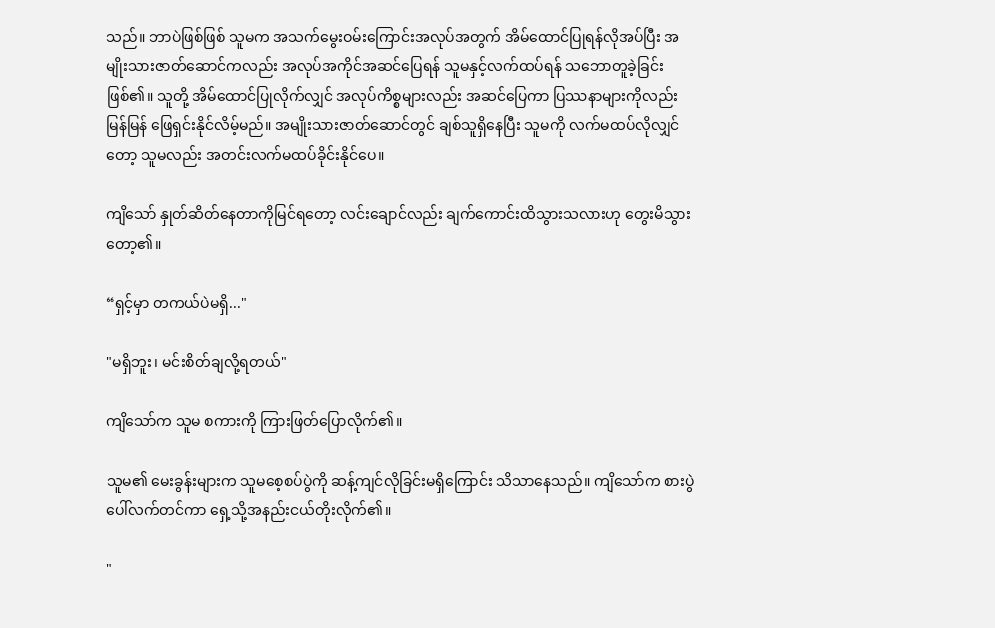သည်။ ဘာပဲဖြစ်ဖြစ် သူမက အသက်မွေးဝမ်းကြောင်းအလုပ်အတွက် အိမ်ထောင်ပြုရန်လိုအပ်ပြီး အမျိုးသားဇာတ်ဆောင်ကလည်း အလုပ်အကိုင်အဆင်ပြေရန် သူမနှင့်လက်ထပ်ရန် သဘောတူခဲ့ခြင်းဖြစ်၏။ သူတို့ အိမ်ထောင်ပြုလိုက်လျှင် အလုပ်ကိစ္စများလည်း အဆင်ပြေကာ ပြဿနာများကိုလည်း မြန်မြန် ဖြေရှင်းနိုင်လိမ့်မည်။ အမျိုးသားဇာတ်ဆောင်တွင် ချစ်သူရှိနေပြီး သူမကို လက်မထပ်လိုလျှင်တော့ သူမလည်း အတင်းလက်မထပ်ခိုင်းနိုင်ပေ။

ကျိသော် နှုတ်ဆိတ်နေတာကိုမြင်ရတော့ လင်းချောင်လည်း ချက်ကောင်းထိသွားသလားဟု တွေးမိသွားတော့၏။

“ရှင့်မှာ တကယ်ပဲမရှိ..."

"မရှိဘူး၊ မင်းစိတ်ချလို့ရတယ်"

ကျိသော်က သူမ စကားကို ကြားဖြတ်ပြောလိုက်၏။

သူမ၏ မေးခွန်းများက သူမစေ့စပ်ပွဲကို ဆန့်ကျင်လိုခြင်းမရှိကြောင်း သိသာနေသည်။ ကျိသော်က စားပွဲပေါ်လက်တင်ကာ ရှေ့သို့အနည်းငယ်တိုးလိုက်၏။

"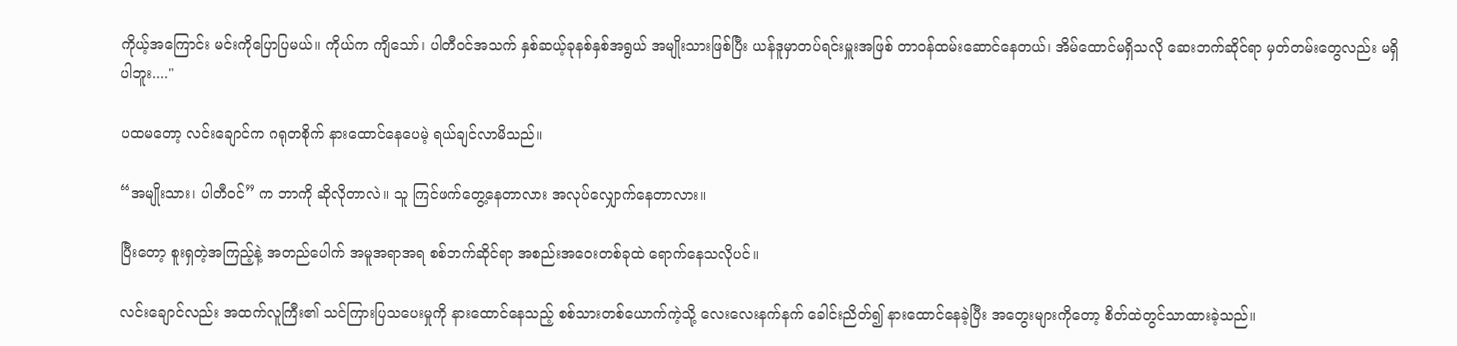ကိုယ့်အကြောင်း မင်းကိုပြောပြမယ်။ ကိုယ်က ကျိသော်၊ ပါတီဝင်အသက် နှစ်ဆယ့်ခုနစ်နှစ်အရွယ် အမျိုးသားဖြစ်ပြီး ယန်ဒူမှာတပ်ရင်းမှူးအဖြစ် တာဝန်ထမ်းဆောင်နေတယ်၊ အိမ်ထောင်မရှိသလို ဆေးဘက်ဆိုင်ရာ မှတ်တမ်းတွေလည်း မရှိပါဘူး...."

ပထမတော့ လင်းချောင်က ဂရုတစိုက် နားထောင်နေပေမဲ့ ရယ်ချင်လာမိသည်။

“အမျိုးသား၊ ပါတီဝင်” က ဘာကို ဆိုလိုတာလဲ။ သူ ကြင်ဖက်တွေ့နေတာလား အလုပ်လျှောက်နေတာလား။

ပြီးတော့ စူးရှတဲ့အကြည့်နဲ့ အတည်ပေါက် အမူအရာအရ စစ်ဘက်ဆိုင်ရာ အစည်းအဝေးတစ်ခုထဲ ရောက်နေသလိုပင်။

လင်းချောင်လည်း အထက်လူကြီး၏ သင်ကြားပြသပေးမှုကို နားထောင်နေသည့် စစ်သားတစ်ယောက်ကဲ့သို့ လေးလေးနက်နက် ခေါင်းညိတ်၍ နားထောင်နေခဲ့ပြီး အတွေးများကိုတော့ စိတ်ထဲတွင်သာထားခဲ့သည်။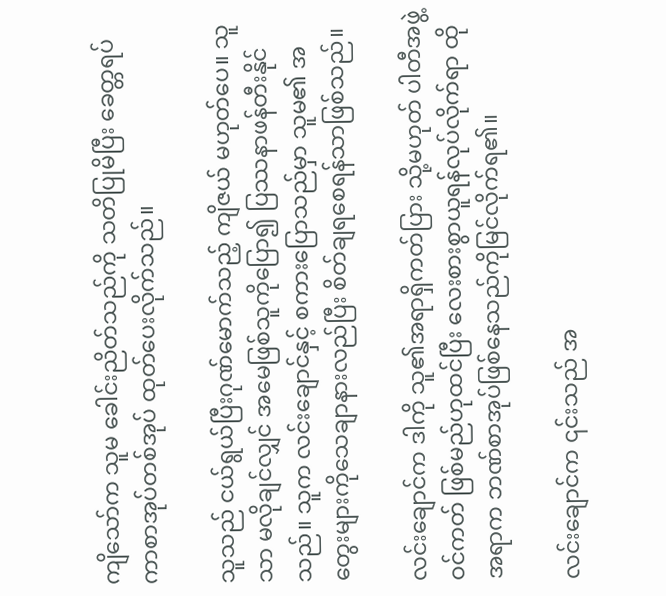ကျိသော်က သူမ ခေါင်းညိတ်သည်ကို သတိပြုမိပြီး ခေတ္တရပ်ကာစာအုပ်တစ်အုပ် ထုတ်ပေးလိုက်သည်။

သူသည် ငယ်ရွယ်ပြီးဂုဏ်မောက်သည့် ကျိဇယ် မဟုတ်ပေ။ သူသာ မလိုချင်လျှင် အမေဖြစ်သူကိုပြော၍ ပြဿနာဖန်တီးနိုင်သည်။ သူက လင်းချောင်နှင့် စကားပြောသည်မှာ သူမ၏ အတွေးများကိုသေချာနားလည်ပြီး စိတ်ချရစေရန်သာဖြစ်သည်။

လင်းချောင်က ဒါကို သူ၏အရာရှိကတ်ပြား သို့မဟုတ် ပါတီအဖွဲ့ဝင်ကတ် ဖြစ်မည်ဟုထင်ပြီး လေးစားစွာယူရန်လုပ်လိုက်ရာ ထိုအရာက ဘဏ်စာအုပ်ဖြစ်နေသည်ကိုမြင်လိုက်ရ၏။

လင်းချောင်က ၎င်းသည် အ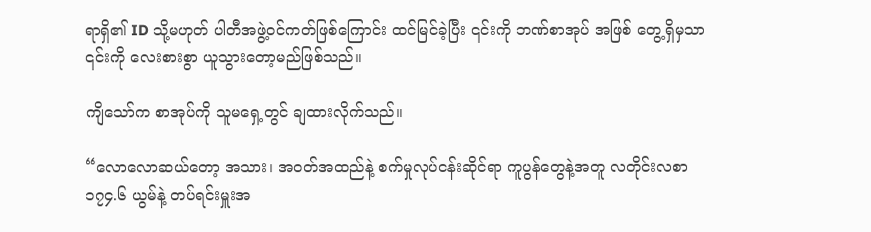ရာရှိ၏ ID သို့မဟုတ် ပါတီအဖွဲ့ဝင်ကတ်ဖြစ်ကြောင်း ထင်မြင်ခဲ့ပြီး ၎င်းကို ဘဏ်စာအုပ် အဖြစ် တွေ့ရှိမှသာ ၎င်းကို လေးစားစွာ ယူသွားတော့မည်ဖြစ်သည်။

ကျိသော်က စာအုပ်ကို သူမရှေ့တွင် ချထားလိုက်သည်။

“လောလောဆယ်တော့ အသား၊ အဝတ်အထည်နဲ့ စက်မှုလုပ်ငန်းဆိုင်ရာ ကူပွန်တွေနဲ့အတူ လတိုင်းလစာ ၁၇၄.၆ ယွမ်နဲ့ တပ်ရင်းမှူးအ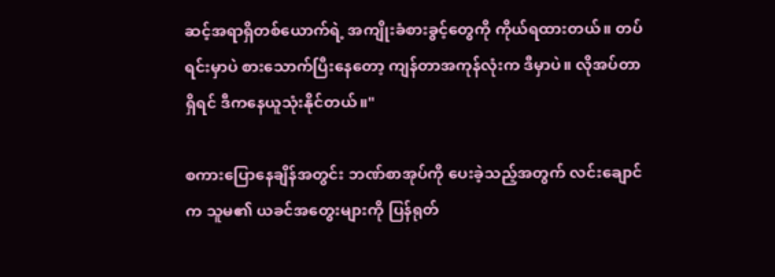ဆင့်အရာရှိတစ်ယောက်ရဲ့ အကျိုးခံစားခွင့်တွေကို ကိုယ်ရထားတယ်။ တပ်ရင်းမှာပဲ စားသောက်ပြီးနေတော့ ကျန်တာအကုန်လုံးက ဒီမှာပဲ။ လိုအပ်တာရှိရင် ဒီကနေယူသုံးနိုင်တယ်။"

စကားပြောနေချိန်အတွင်း ဘဏ်စာအုပ်ကို ပေးခဲ့သည့်အတွက် လင်းချောင်က သူမ၏ ယခင်အတွေးများကို ပြန်ရုတ်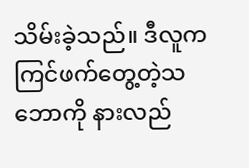သိမ်းခဲ့သည်။ ဒီလူက ကြင်ဖက်တွေ့တဲ့သဘောကို နားလည်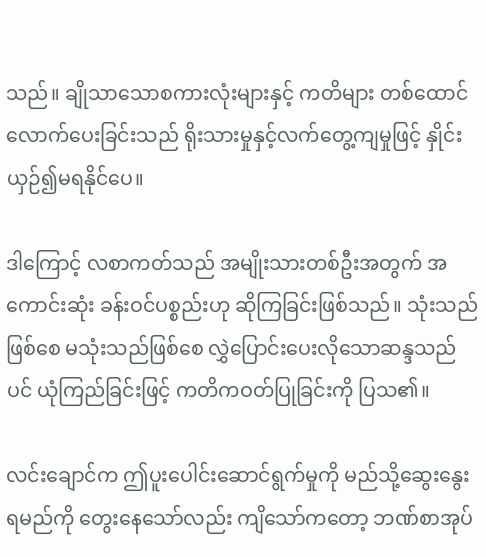သည်။ ချိုသာသောစကားလုံးများနှင့် ကတိများ တစ်ထောင်လောက်ပေးခြင်းသည် ရိုးသားမှုနှင့်လက်တွေ့ကျမှုဖြင့် နှိုင်းယှဉ်၍မရနိုင်ပေ။

ဒါကြောင့် လစာကတ်သည် အမျိုးသားတစ်ဦးအတွက် အကောင်းဆုံး ခန်းဝင်ပစ္စည်းဟု ဆိုကြခြင်းဖြစ်သည်။ သုံးသည်ဖြစ်စေ မသုံးသည်ဖြစ်စေ လွှဲပြောင်းပေးလိုသောဆန္ဒသည်ပင် ယုံကြည်ခြင်းဖြင့် ကတိကဝတ်ပြုခြင်းကို ပြသ၏။

လင်းချောင်က ဤပူးပေါင်းဆောင်ရွက်မှုကို မည်သို့ဆွေးနွေးရမည်ကို တွေးနေသော်လည်း ကျိသော်ကတော့ ဘဏ်စာအုပ်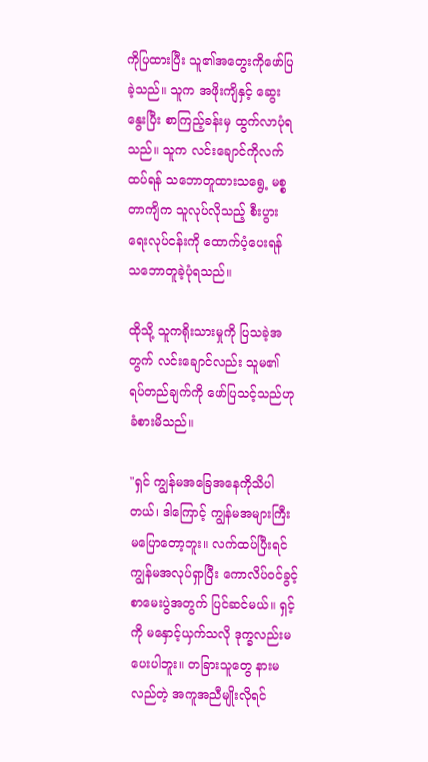ကိုပြထားပြီး သူ၏အတွေးကိုဖော်ပြခဲ့သည်။ သူက အဖိုးကျိနှင့် ဆွေးနွေးပြီး စာကြည့်ခန်းမှ ထွက်လာပုံရသည်။ သူက လင်းချောင်ကိုလက်ထပ်ရန် သဘောတူထားသရွေ့ မစ္စတာကျိက သူလုပ်လိုသည့် စီးပွားရေးလုပ်ငန်းကို ထောက်ပံ့ပေးရန် သဘောတူခဲ့ပုံရသည်။

ထိုသို့ သူကရိုးသားမှုကို ပြသခဲ့အတွက် လင်းချောင်လည်း သူမ၏ ရပ်တည်ချက်ကို ဖော်ပြသင့်သည်ဟု ခံစားမိသည်။

"ရှင် ကျွန်မအခြေအနေကိုသိပါတယ်၊ ဒါကြောင့် ကျွန်မအများကြီး မပြောတော့ဘူး။ လက်ထပ်ပြီးရင် ကျွန်မအလုပ်ရှာပြီး ကောလိပ်ဝင်ခွင့်စာမေးပွဲအတွက် ပြင်ဆင်မယ်။ ရှင့်ကို မနှောင့်ယှက်သလို ဒုက္ခလည်းမပေးပါဘူး။ တခြားသူတွေ နားမလည်တဲ့ အကူအညီမျိုးလိုရင်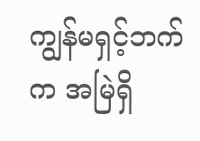ကျွန်မရှင့်ဘက်က အမြဲရှိ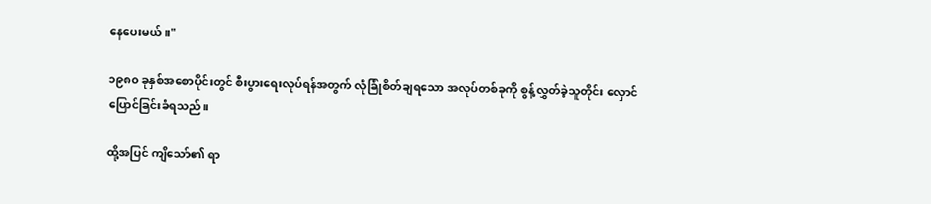နေပေးမယ်။"

၁၉၈၀ ခုနှစ်အစောပိုင်းတွင် စီးပွားရေးလုပ်ရန်အတွက် လုံခြုံစိတ်ချရသော အလုပ်တစ်ခုကို စွန့်လွှတ်ခဲ့သူတိုင်း လှောင်ပြောင်ခြင်းခံရသည်။

ထို့အပြင် ကျိသော်၏ ရာ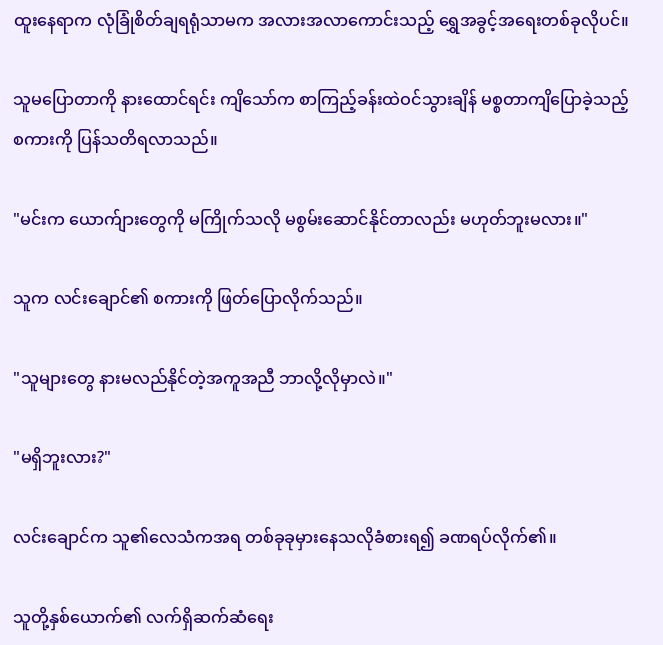ထူးနေရာက လုံခြုံစိတ်ချရရုံသာမက အလားအလာကောင်းသည့် ရွှေအခွင့်အရေးတစ်ခုလိုပင်။

သူမပြောတာကို နားထောင်ရင်း ကျိသော်က စာကြည့်ခန်းထဲဝင်သွားချိန် မစ္စတာကျိပြောခဲ့သည့်စကားကို ပြန်သတိရလာသည်။

"မင်းက ယောက်ျားတွေကို မကြိုက်သလို မစွမ်းဆောင်နိုင်တာလည်း မဟုတ်ဘူးမလား။"

သူက လင်းချောင်၏ စကားကို ဖြတ်ပြောလိုက်သည်။

"သူများတွေ နားမလည်နိုင်တဲ့အကူအညီ ဘာလို့လိုမှာလဲ။"

"မရှိဘူးလား?"

လင်းချောင်က သူ၏လေသံကအရ တစ်ခုခုမှားနေသလိုခံစားရ၍ ခဏရပ်လိုက်၏။

သူတို့နှစ်ယောက်၏ လက်ရှိဆက်ဆံရေး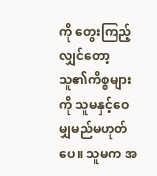ကို တွေးကြည့်လျှင်တော့ သူ၏ကိစ္စများကို သူမနှင့်ဝေမျှမည်မဟုတ်ပေ။ သူမက အ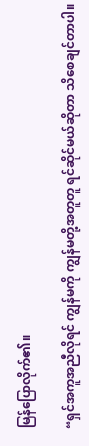မြန်ပြောလိုက်၏။

“ရှင်အကူအညီလိုရင် ကျွန်မကို ကျွန်မတို့အတူတူ ရင်ဆိုင်မယ်ဆိုတာ သိစေချင်တာပါ။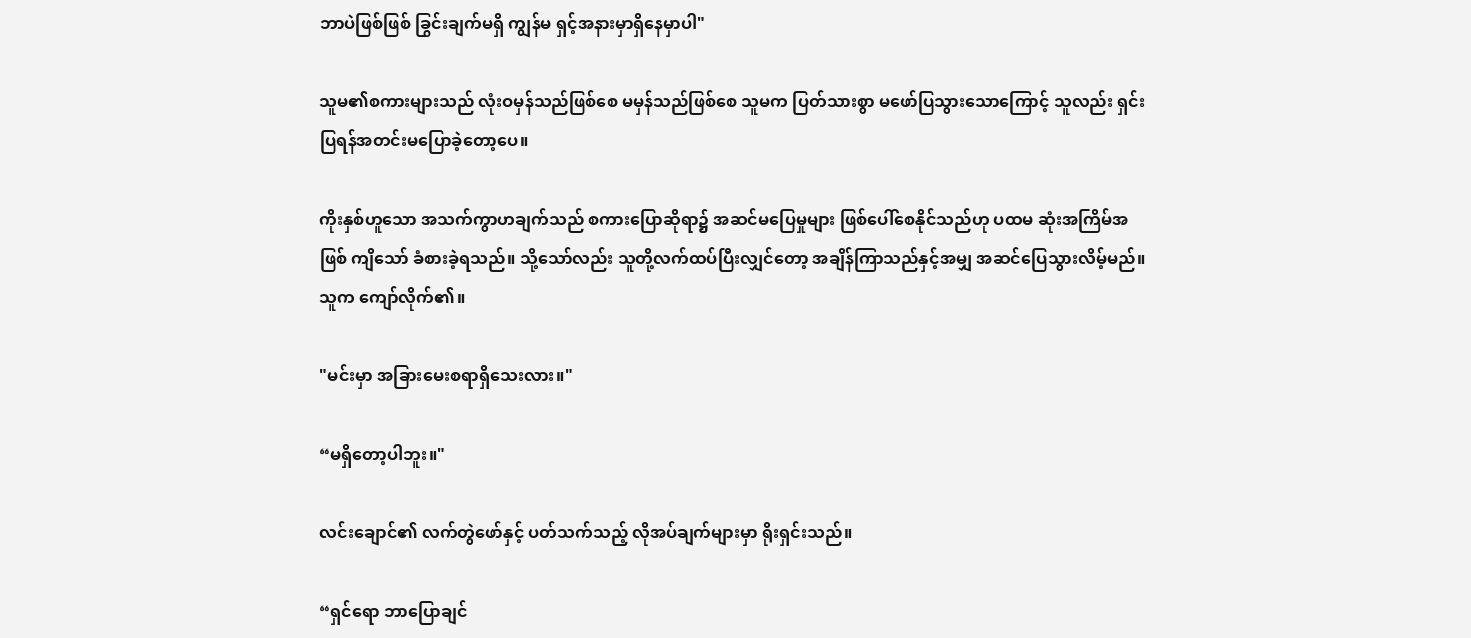ဘာပဲဖြစ်ဖြစ် ခြွင်းချက်မရှိ ကျွန်မ ရှင့်အနားမှာရှိနေမှာပါ"

သူမ၏စကားများသည် လုံးဝမှန်သည်ဖြစ်စေ မမှန်သည်ဖြစ်စေ သူမက ပြတ်သားစွာ မဖော်ပြသွားသောကြောင့် သူလည်း ရှင်းပြရန်အတင်းမပြောခဲ့တော့ပေ။

ကိုးနှစ်ဟူသော အသက်ကွာဟချက်သည် စကားပြောဆိုရာ၌ အဆင်မပြေမှုများ ဖြစ်ပေါ်စေနိုင်သည်ဟု ပထမ ဆုံးအကြိမ်အဖြစ် ကျိသော် ခံစားခဲ့ရသည်။ သို့သော်လည်း သူတို့လက်ထပ်ပြီးလျှင်တော့ အချိန်ကြာသည်နှင့်အမျှ အဆင်ပြေသွားလိမ့်မည်။ သူက ကျော်လိုက်၏။

"မင်းမှာ အခြားမေးစရာရှိသေးလား။"

“မရှိတော့ပါဘူး။"

လင်းချောင်၏ လက်တွဲဖော်နှင့် ပတ်သက်သည့် လိုအပ်ချက်များမှာ ရိုးရှင်းသည်။

“ရှင်ရော ဘာပြောချင်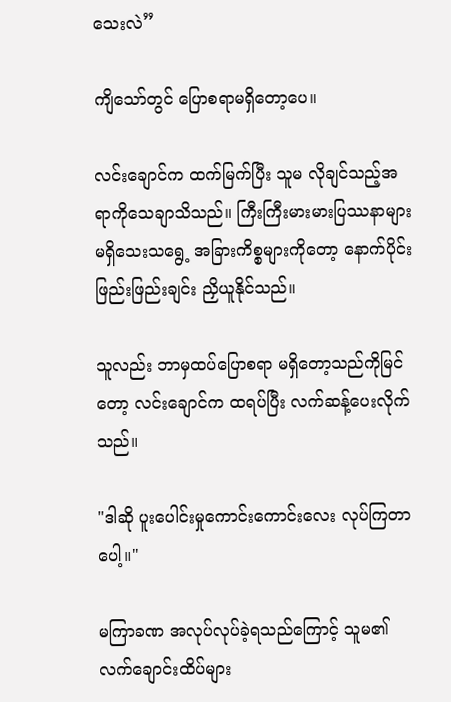သေးလဲ”

ကျိသော်တွင် ပြောစရာမရှိတော့ပေ။

လင်းချောင်က ထက်မြက်ပြီး သူမ လိုချင်သည့်အရာကိုသေချာသိသည်။ ကြီးကြီးမားမားပြဿနာများ မရှိသေးသရွေ့ အခြားကိစ္စများကိုတော့ နောက်ပိုင်း ဖြည်းဖြည်းချင်း ညှိယူနိုင်သည်။

သူလည်း ဘာမှထပ်ပြောစရာ မရှိတော့သည်ကိုမြင်တော့ လင်းချောင်က ထရပ်ပြီး လက်ဆန့်ပေးလိုက်သည်။

"ဒါဆို ပူးပေါင်းမှုကောင်းကောင်းလေး လုပ်ကြတာပေါ့။"

မကြာခဏ အလုပ်လုပ်ခဲ့ရသည်ကြောင့် သူမ၏ လက်ချောင်းထိပ်များ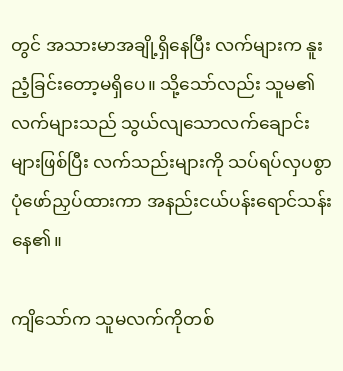တွင် အသားမာအချို့ရှိနေပြီး လက်များက နူးညံ့ခြင်းတော့မရှိပေ။ သို့သော်လည်း သူမ၏လက်များသည် သွယ်လျသောလက်ချောင်းများဖြစ်ပြီး လက်သည်းများကို သပ်ရပ်လှပစွာပုံဖော်ညှပ်ထားကာ အနည်းငယ်ပန်းရောင်သန်းနေ၏။

ကျိသော်က သူမလက်ကိုတစ်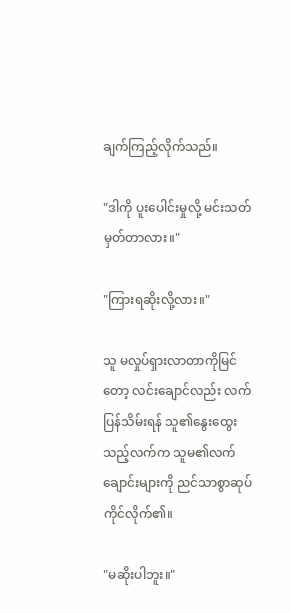ချက်ကြည့်လိုက်သည်။

"ဒါကို ပူးပေါင်းမှုလို့ မင်းသတ်မှတ်တာလား။"

"ကြားရဆိုးလို့လား။"

သူ မလှုပ်ရှားလာတာကိုမြင်တော့ လင်းချောင်လည်း လက်ပြန်သိမ်းရန် သူ၏နွေးထွေးသည့်လက်က သူမ၏လက်ချောင်းများကို ညင်သာစွာဆုပ်ကိုင်လိုက်၏။

"မဆိုးပါဘူး။"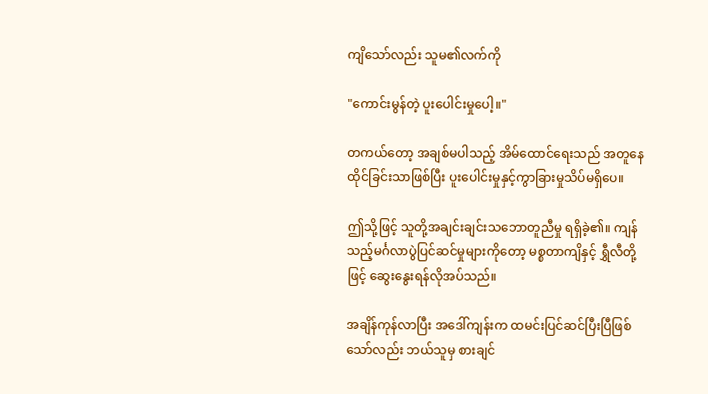ကျိသော်လည်း သူမ၏လက်ကို

"ကောင်းမွန်တဲ့ ပူးပေါင်းမှုပေါ့။"

တကယ်တော့ အချစ်မပါသည့် အိမ်ထောင်ရေးသည် အတူနေထိုင်ခြင်းသာဖြစ်ပြီး ပူးပေါင်းမှုနှင့်ကွာခြားမှုသိပ်မရှိပေ။

ဤသို့ဖြင့် သူတို့အချင်းချင်းသဘောတူညီမှု ရရှိခဲ့၏။ ကျန်သည့်မင်္ဂလာပွဲပြင်ဆင်မှုများကိုတော့ မစ္စတာကျိနှင့် ရွှီလီတို့ဖြင့် ဆွေးနွေးရန်လိုအပ်သည်။

အချိန်ကုန်လာပြီး အဒေါ်ကျန်းက ထမင်းပြင်ဆင်ပြီးပြီဖြစ်သော်လည်း ဘယ်သူမှ စားချင်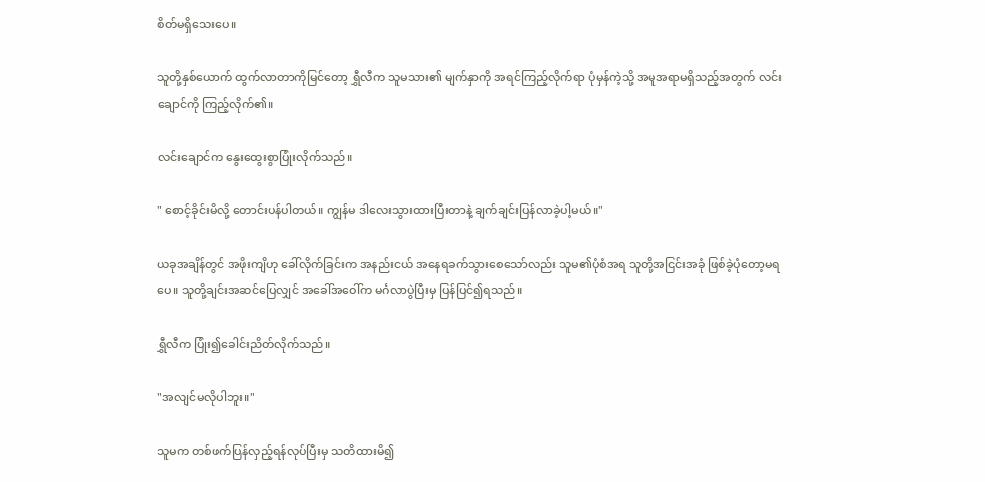စိတ်မရှိသေးပေ။

သူတို့နှစ်ယောက် ထွက်လာတာကိုမြင်တော့ ရွှီလီက သူမသား၏ မျက်နှာကို အရင်ကြည့်လိုက်ရာ ပုံမှန်ကဲ့သို့ အမူအရာမရှိသည့်အတွက် လင်းချောင်ကို ကြည့်လိုက်၏။

လင်းချောင်က နွေးထွေးစွာပြုံးလိုက်သည်။

" စောင့်ခိုင်းမိလို့ တောင်းပန်ပါတယ်။ ကျွန်မ ဒါလေးသွားထားပြီးတာနဲ့ ချက်ချင်းပြန်လာခဲ့ပါ့မယ်။"

ယခုအချိန်တွင် အဖိုးကျိဟု ခေါ်လိုက်ခြင်းက အနည်းငယ် အနေရခက်သွားစေသော်လည်း သူမ၏ပုံစံအရ သူတို့အငြင်းအခုံ ဖြစ်ခဲ့ပုံတော့မရပေ။ သူတို့ချင်းအဆင်ပြေလျှင် အခေါ်အဝေါ်က မင်္ဂလာပွဲပြီးမှ ပြန်ပြင်၍ရသည်။

ရွှီလီက ပြုံး၍ခေါင်းညိတ်လိုက်သည်။

"အလျင်မလိုပါဘူး။"

သူမက တစ်ဖက်ပြန်လှည့်ရန်လုပ်ပြီးမှ သတိထားမိ၍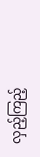လှည့်ကြည့်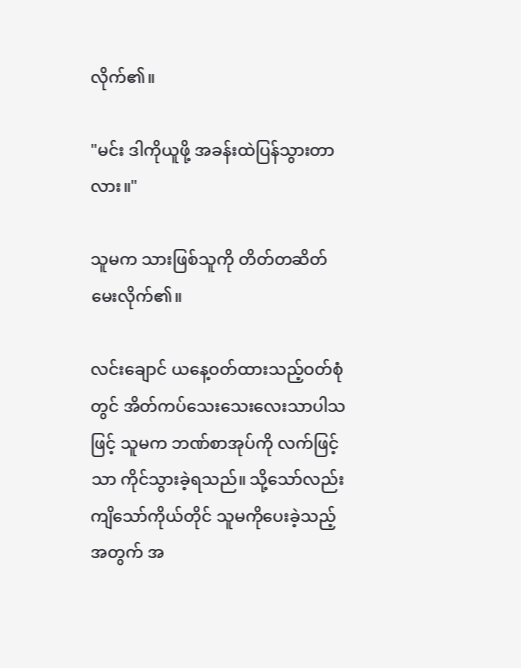လိုက်၏။

"မင်း ဒါကိုယူဖို့ အခန်းထဲပြန်သွားတာလား။"

သူမက သားဖြစ်သူကို တိတ်တဆိတ်မေးလိုက်၏။

လင်းချောင် ယနေ့ဝတ်ထားသည့်ဝတ်စုံတွင် အိတ်ကပ်သေးသေးလေးသာပါသဖြင့် သူမက ဘဏ်စာအုပ်ကို လက်ဖြင့်သာ ကိုင်သွားခဲ့ရသည်။ သို့သော်လည်း ကျိသော်ကိုယ်တိုင် သူမကိုပေးခဲ့သည့်အတွက် အ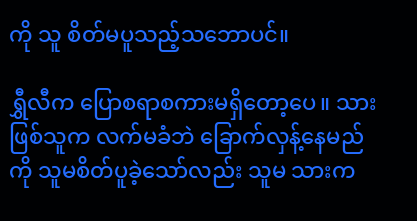ကို သူ စိတ်မပူသည့်သဘောပင်။

ရွှီလီက ပြောစရာစကားမရှိတော့ပေ။ သားဖြစ်သူက လက်မခံဘဲ ခြောက်လှန့်နေမည်ကို သူမစိတ်ပူခဲ့သော်လည်း သူမ သားက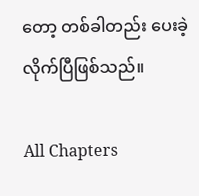တော့ တစ်ခါတည်း ပေးခဲ့လိုက်ပြီဖြစ်သည်။

All Chapters